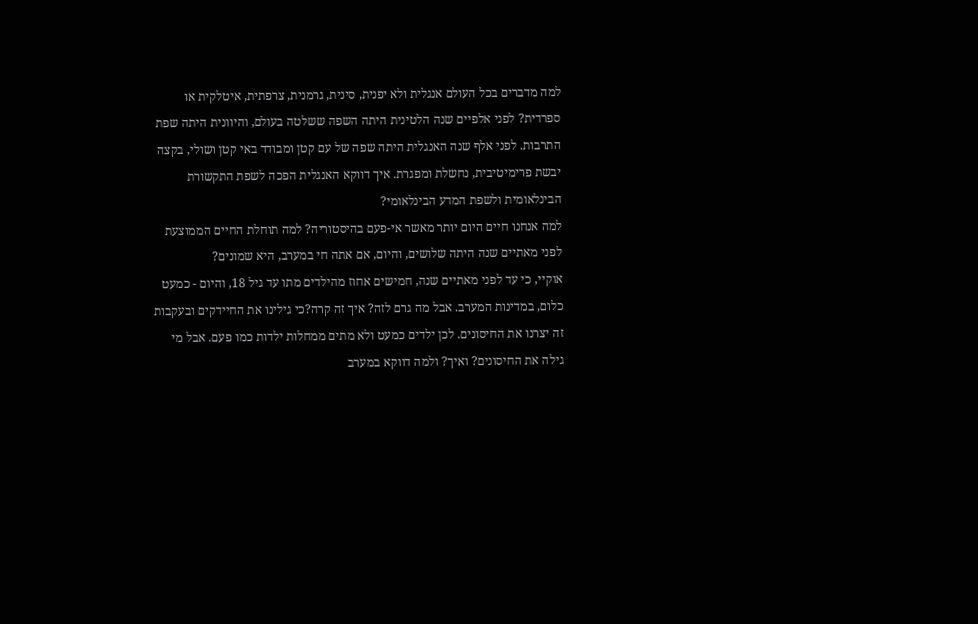למה מדברים בכל העולם אנגלית ולא יפנית, סינית, גרמנית, צרפתית, איטלקית או ספרדית? לפני אלפיים שנה הלטינית היתה השפה ששלטה בעולם, והיוונית היתה שפת התרבות. לפני אלף שנה האנגלית היתה שפה של עם קטן ומבודד באי קטן ושולי, בקצה יבשת פרימיטיבית, נחשלת ומפגרת. איך דווקא האנגלית הפכה לשפת התקשורת הבינלאומית ולשפת המדע הבינלאומי?
למה אנחנו חיים היום יותר מאשר אי-פעם בהיסטוריה? למה תוחלת החיים הממוצעת לפני מאתיים שנה היתה שלושים, והיום, אם אתה חי במערב, היא שמונים?
אוקיי, כי עד לפני מאתיים שנה, חמישים אחוז מהילדים מתו עד גיל 18, והיום - כמעט כלום, במדינות המערב. אבל מה גרם לזה? איך זה קרה?כי גילינו את החיידקים ובעקבות זה יצרנו את החיסונים. לכן ילדים כמעט ולא מתים ממחלות ילדות כמו פעם. אבל מי גילה את החיסונים? ואיך? ולמה דווקא במערב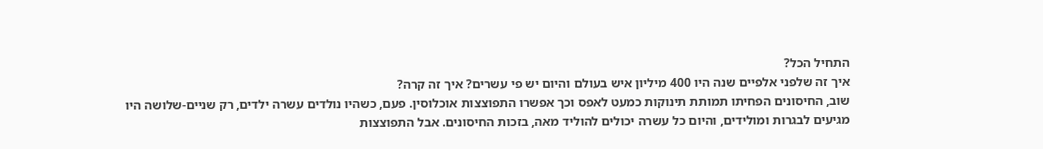התחיל הכל?
איך זה שלפני אלפיים שנה היו 400 מיליון איש בעולם והיום יש פי עשרים? איך זה קרה?
שוב, החיסונים הפחיתו תמותת תינוקות כמעט לאפס וכך אפשרו התפוצצות אוכלוסין. פעם, כשהיו נולדים עשרה ילדים, רק שניים-שלושה היו מגיעים לבגרות ומולידים, והיום כל עשרה יכולים להוליד מאה, בזכות החיסונים. אבל התפוצצות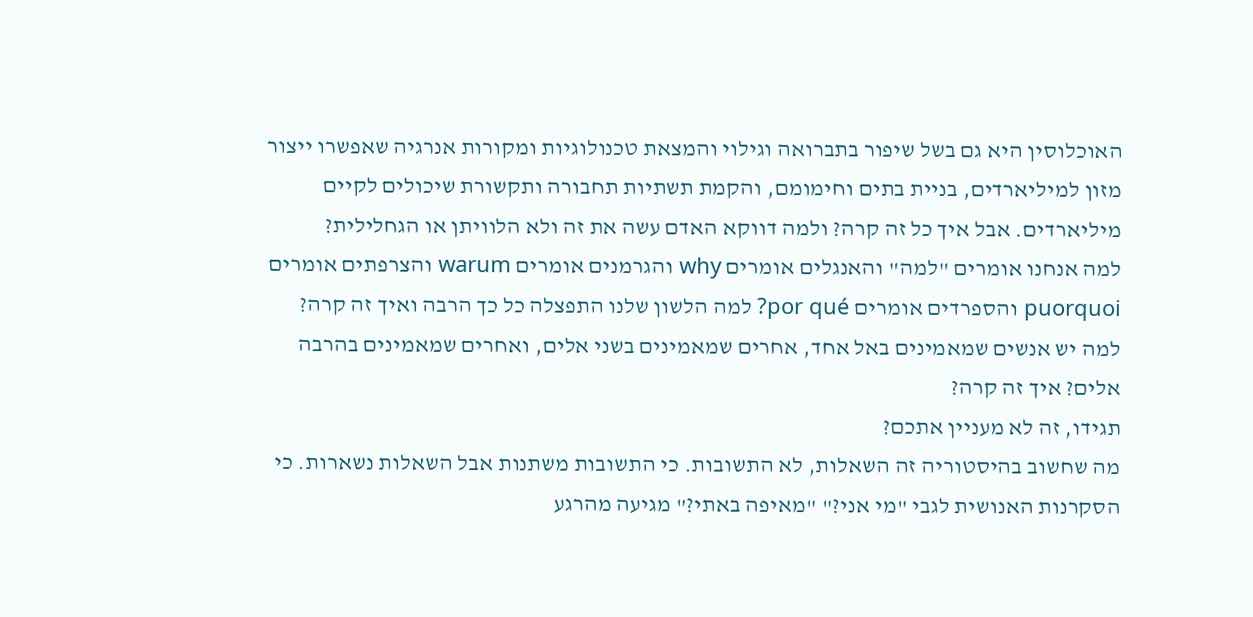האוכלוסין היא גם בשל שיפור בתברואה וגילוי והמצאת טכנולוגיות ומקורות אנרגיה שאפשרו ייצור מזון למיליארדים, בניית בתים וחימומם, והקמת תשתיות תחבורה ותקשורת שיכולים לקיים מיליארדים. אבל איך כל זה קרה? ולמה דווקא האדם עשה את זה ולא הלוויתן או הגחלילית?
למה אנחנו אומרים "למה" והאנגלים אומרים why והגרמנים אומרים warum והצרפתים אומרים puorquoi והספרדים אומרים por qué? למה הלשון שלנו התפצלה כל כך הרבה ואיך זה קרה?
למה יש אנשים שמאמינים באל אחד, אחרים שמאמינים בשני אלים, ואחרים שמאמינים בהרבה אלים? איך זה קרה?
תגידו, זה לא מעניין אתכם?
מה שחשוב בהיסטוריה זה השאלות, לא התשובות. כי התשובות משתנות אבל השאלות נשארות. כי הסקרנות האנושית לגבי "מי אני?" "מאיפה באתי?" מגיעה מהרגע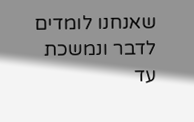שאנחנו לומדים לדבר ונמשכת עד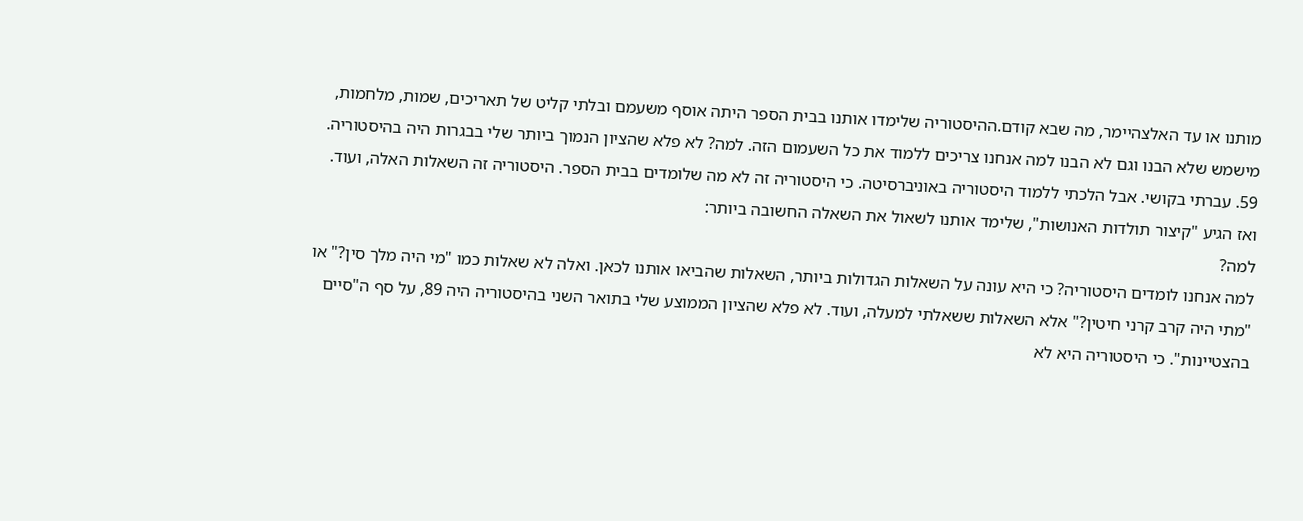מותנו או עד האלצהיימר, מה שבא קודם.ההיסטוריה שלימדו אותנו בבית הספר היתה אוסף משעמם ובלתי קליט של תאריכים, שמות, מלחמות, מישמש שלא הבנו וגם לא הבנו למה אנחנו צריכים ללמוד את כל השעמום הזה. למה? לא פלא שהציון הנמוך ביותר שלי בבגרות היה בהיסטוריה. 59. עברתי בקושי. אבל הלכתי ללמוד היסטוריה באוניברסיטה. כי היסטוריה זה לא מה שלומדים בבית הספר. היסטוריה זה השאלות האלה, ועוד. ואז הגיע "קיצור תולדות האנושות", שלימד אותנו לשאול את השאלה החשובה ביותר:
למה?
למה אנחנו לומדים היסטוריה? כי היא עונה על השאלות הגדולות ביותר, השאלות שהביאו אותנו לכאן. ואלה לא שאלות כמו "מי היה מלך סין?" או "מתי היה קרב קרני חיטין?" אלא השאלות ששאלתי למעלה, ועוד. לא פלא שהציון הממוצע שלי בתואר השני בהיסטוריה היה 89, על סף ה"סיים בהצטיינות". כי היסטוריה היא לא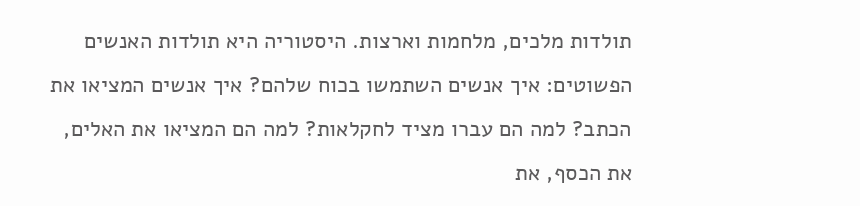תולדות מלכים, מלחמות וארצות. היסטוריה היא תולדות האנשים הפשוטים: איך אנשים השתמשו בכוח שלהם? איך אנשים המציאו את הכתב? למה הם עברו מציד לחקלאות? למה הם המציאו את האלים, את הכסף, את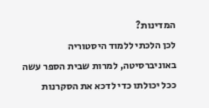המדינות?
לכן הלכתי ללמוד היסטוריה באוניברסיטה, למרות שבית הספר עשה ככל יכולתו כדי לדכא את הסקרנות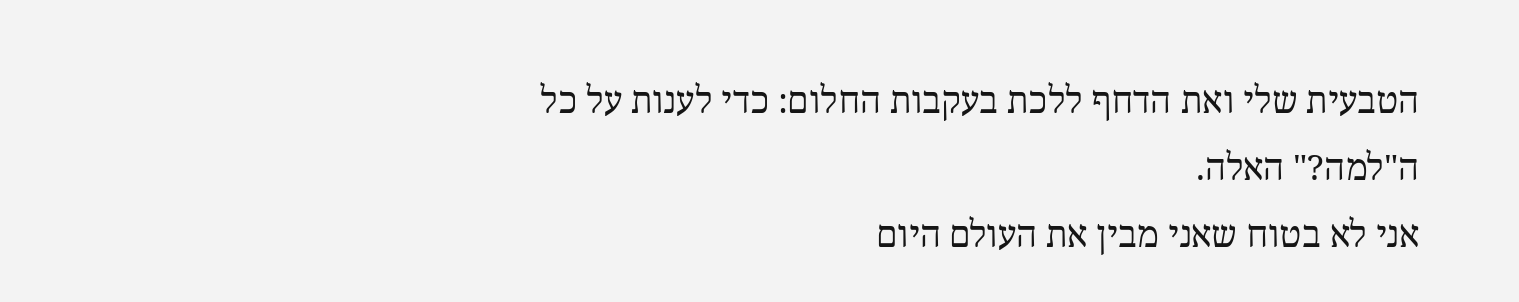הטבעית שלי ואת הדחף ללכת בעקבות החלום: כדי לענות על כל ה"למה?" האלה.
אני לא בטוח שאני מבין את העולם היום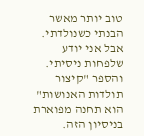טוב יותר מאשר הבנתי כשנולדתי. אבל אני יודע שלפחות ניסיתי. והספר "קיצור תולדות האנושות" הוא תחנה מפוארת בניסיון הזה.